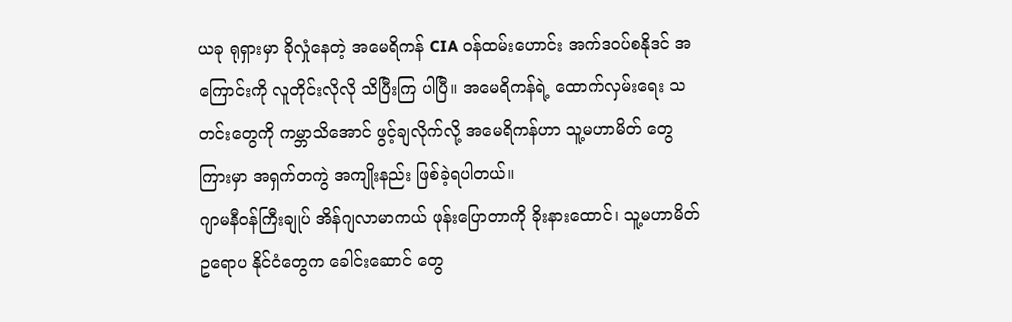ယခု ရုရှားမှာ ခိုလှုံနေတဲ့ အမေရိကန် CIA ဝန်ထမ်းဟောင်း အက်ဒဝပ်စနိုဒင် အကြောင်းကို လူတိုင်းလိုလို သိပြီးကြ ပါပြီ။ အမေရိကန်ရဲ့ ထောက်လှမ်းရေး သတင်းတွေကို ကမ္ဘာသိအောင် ဖွင့်ချလိုက်လို့ အမေရိကန်ဟာ သူ့မဟာမိတ် တွေ ကြားမှာ အရှက်တကွဲ အကျိုးနည်း ဖြစ်ခဲ့ရပါတယ်။
ဂျာမနီဝန်ကြီးချုပ် အိန်ဂျလာမာကယ် ဖုန်းပြောတာကို ခိုးနားထောင်၊ သူ့မဟာမိတ် ဥရောပ နိုင်ငံတွေက ခေါင်းဆောင် တွေ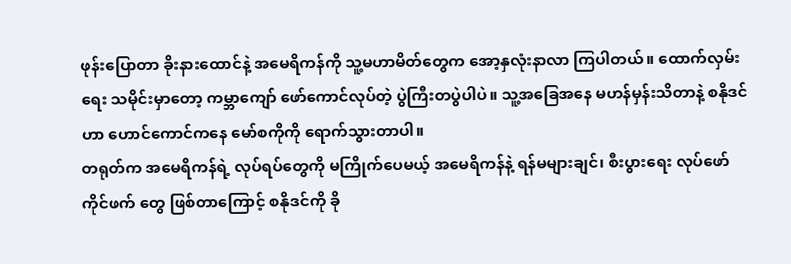ဖုန်းပြောတာ ခိုးနားထောင်နဲ့ အမေရိကန်ကို သူ့မဟာမိတ်တွေက အော့နှလုံးနာလာ ကြပါတယ်။ ထောက်လှမ်းရေး သမိုင်းမှာတော့ ကမ္ဘာကျော် ဖော်ကောင်လုပ်တဲ့ ပွဲကြီးတပွဲပါပဲ။ သူ့အခြေအနေ မဟန်မှန်းသိတာနဲ့ စနိုဒင်ဟာ ဟောင်ကောင်ကနေ မော်စကိုကို ရောက်သွားတာပါ။
တရုတ်က အမေရိကန်ရဲ့ လုပ်ရပ်တွေကို မကြိုက်ပေမယ့် အမေရိကန်နဲ့ ရန်မများချင်၊ စီးပွားရေး လုပ်ဖော်ကိုင်ဖက် တွေ ဖြစ်တာကြောင့် စနိုဒင်ကို ခို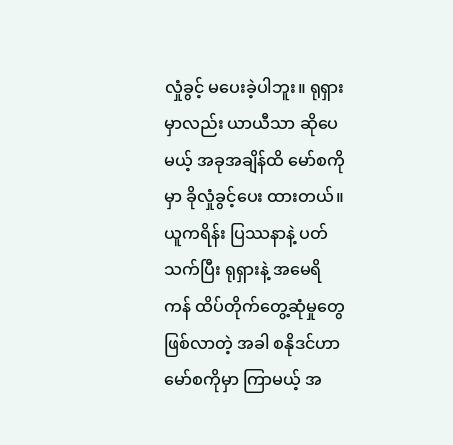လှုံခွင့် မပေးခဲ့ပါဘူး။ ရုရှားမှာလည်း ယာယီသာ ဆိုပေမယ့် အခုအချိန်ထိ မော်စကိုမှာ ခိုလှုံခွင့်ပေး ထားတယ်။ ယူကရိန်း ပြဿနာနဲ့ ပတ်သက်ပြီး ရုရှားနဲ့ အမေရိကန် ထိပ်တိုက်တွေ့ဆုံမှုတွေ ဖြစ်လာတဲ့ အခါ စနိုဒင်ဟာ မော်စကိုမှာ ကြာမယ့် အ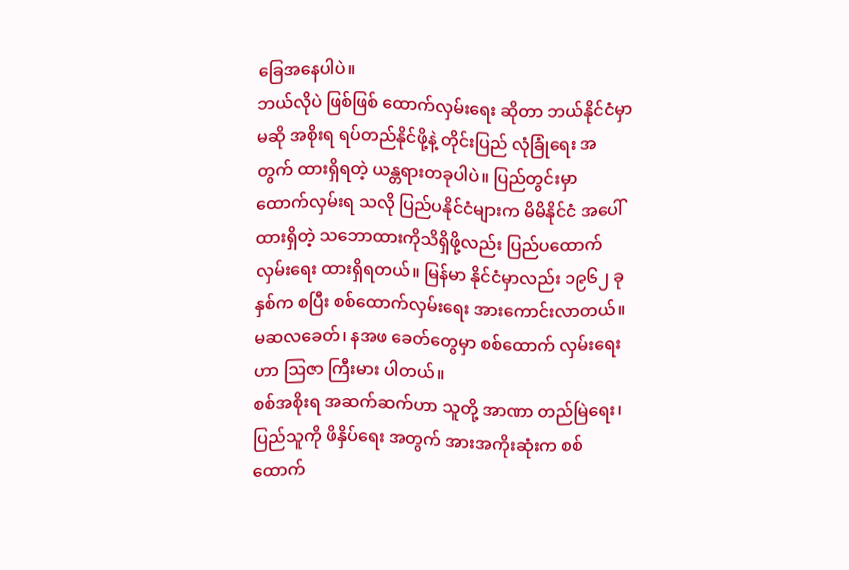ခြေအနေပါပဲ။
ဘယ်လိုပဲ ဖြစ်ဖြစ် ထောက်လှမ်းရေး ဆိုတာ ဘယ်နိုင်ငံမှာမဆို အစိုးရ ရပ်တည်နိုင်ဖို့နဲ့ တိုင်းပြည် လုံခြုံရေး အတွက် ထားရှိရတဲ့ ယန္တရားတခုပါပဲ။ ပြည်တွင်းမှာ ထောက်လှမ်းရ သလို ပြည်ပနိုင်ငံများက မိမိနိုင်ငံ အပေါ် ထားရှိတဲ့ သဘောထားကိုသိရှိဖို့လည်း ပြည်ပထောက်လှမ်းရေး ထားရှိရတယ်။ မြန်မာ နိုင်ငံမှာလည်း ၁၉၆၂ ခုနှစ်က စပြီး စစ်ထောက်လှမ်းရေး အားကောင်းလာတယ်။ မဆလခေတ်၊ နအဖ ခေတ်တွေမှာ စစ်ထောက် လှမ်းရေးဟာ ဩဇာ ကြီးမား ပါတယ်။
စစ်အစိုးရ အဆက်ဆက်ဟာ သူတို့ အာဏာ တည်မြဲရေး၊ ပြည်သူကို ဖိနှိပ်ရေး အတွက် အားအကိုးဆုံးက စစ်ထောက်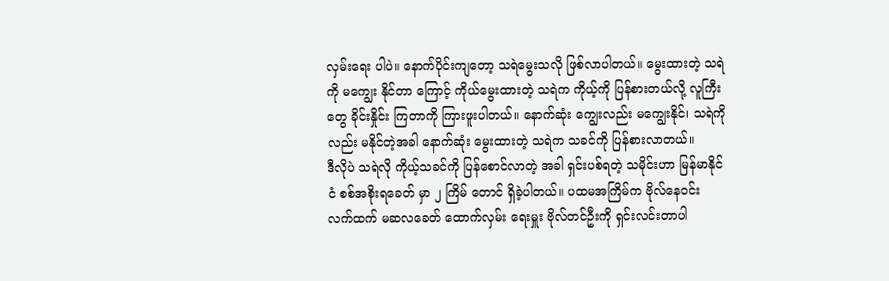လှမ်းရေး ပါပဲ။ နောက်ပိုင်းကျတော့ သရဲမွေးသလို ဖြစ်လာပါတယ်။ မွေးထားတဲ့ သရဲကို မကျွေး နိုင်တာ ကြောင့် ကိုယ်မွေးထားတဲ့ သရဲက ကိုယ့်ကို ပြန်စားတယ်လို့ လူကြီးတွေ ခိုင်းနှိုင်း ကြတာကို ကြားဖူးပါတယ်။ နောက်ဆုံး ကျွေးလည်း မကျွေးနိုင်၊ သရဲကိုလည်း မနိုင်တဲ့အခါ နောက်ဆုံး မွေးထားတဲ့ သရဲက သခင်ကို ပြန်စားလာတယ်။
ဒီလိုပဲ သရဲလို ကိုယ့်သခင်ကို ပြန်စောင်လာတဲ့ အခါ ရှင်းပစ်ရတဲ့ သမိုင်းဟာ မြန်မာနိုင်ငံ စစ်အစိုးရခေတ် မှာ ၂ ကြိမ် တောင် ရှိခဲ့ပါတယ်။ ပထမအကြိမ်က ဗိုလ်နေဝင်း လက်ထက် မဆလခေတ် ထောက်လှမ်း ရေးမှူး ဗိုလ်တင်ဦးကို ရှင်းလင်းတာပါ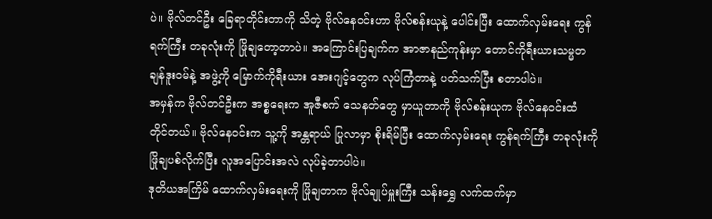ပဲ။ ဗိုလ်တင်ဦး ခြေရာတိုင်းတာကို သိတဲ့ ဗိုလ်နေဝင်းဟာ ဗိုလ်စန်းယုနဲ့ ပေါင်းပြီး ထောက်လှမ်းရေး ကွန်ရက်ကြီး တခုလုံးကို ဖြိုချတော့တာပဲ။ အကြောင်းပြချက်က အာဇာနည်ကုန်းမှာ တောင်ကိုရီးယားသမ္မတ ချန်ဒူးဝမ်နဲ့ အဖွဲ့ကို မြောက်ကိုရီးယား အေးဂျင့်တွေက လုပ်ကြံတာနဲ့ ပတ်သက်ပြီး စတာပါပဲ။
အမှန်က ဗိုလ်တင်ဦးက အစ္စရေးက အူဇီစက် သေနတ်တွေ မှာယူတာကို ဗိုလ်စန်းယုက ဗိုလ်နေဝင်းထံ တိုင်တယ်။ ဗိုလ်နေဝင်းက သူ့ကို အန္တရာယ် ပြုလာမှာ စိုးရိမ်ပြီး ထောက်လှမ်းရေး ကွန်ရက်ကြီး တခုလုံးကို ဖြိုချပစ်လိုက်ပြီး လူအပြောင်းအလဲ လုပ်ခဲ့တာပါပဲ။
ဒုတိယအကြိမ် ထောက်လှမ်းရေးကို ဖြိုချတာက ဗိုလ်ချုပ်မှူးကြီး သန်းရွှေ လက်ထက်မှာ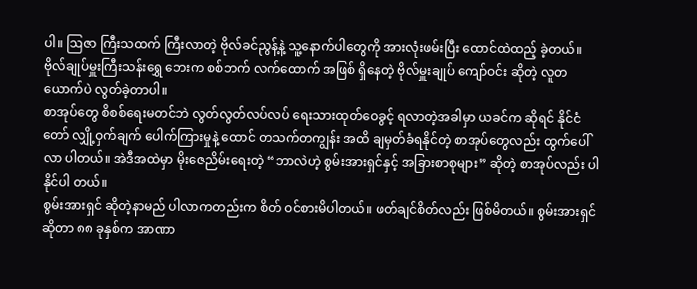ပါ။ ဩဇာ ကြီးသထက် ကြီးလာတဲ့ ဗိုလ်ခင်ညွန့်နဲ့ သူ့နောက်ပါတွေကို အားလုံးဖမ်းပြီး ထောင်ထဲထည့် ခဲ့တယ်။ ဗိုလ်ချုပ်မှူးကြီးသန်းရွှေ ဘေးက စစ်ဘက် လက်ထောက် အဖြစ် ရှိနေတဲ့ ဗိုလ်မှူးချုပ် ကျော်ဝင်း ဆိုတဲ့ လူတယောက်ပဲ လွတ်ခဲ့တာပါ။
စာအုပ်တွေ စိစစ်ရေးမတင်ဘဲ လွတ်လွတ်လပ်လပ် ရေးသားထုတ်ဝေခွင့် ရလာတဲ့အခါမှာ ယခင်က ဆိုရင် နိုင်ငံတော် လျှို့ဝှက်ချက် ပေါက်ကြားမှုနဲ့ ထောင် တသက်တကျွန်း အထိ ချမှတ်ခံရနိုင်တဲ့ စာအုပ်တွေလည်း ထွက်ပေါ်လာ ပါတယ်။ အဲဒီအထဲမှာ မိုးဇေညိမ်းရေးတဲ့ “ဘာလဲဟဲ့ စွမ်းအားရှင်နှင့် အခြားစာစုများ” ဆိုတဲ့ စာအုပ်လည်း ပါနိုင်ပါ တယ်။
စွမ်းအားရှင် ဆိုတဲ့နာမည် ပါလာကတည်းက စိတ် ဝင်စားမိပါတယ်။ ဖတ်ချင်စိတ်လည်း ဖြစ်မိတယ်။ စွမ်းအားရှင် ဆိုတာ ၈၈ ခုနှစ်က အာဏာ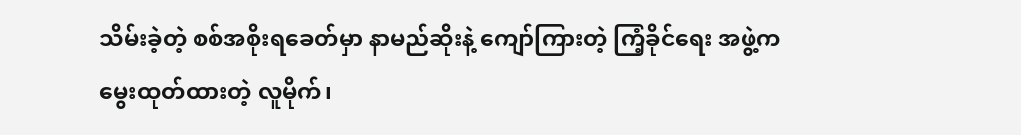သိမ်းခဲ့တဲ့ စစ်အစိုးရခေတ်မှာ နာမည်ဆိုးနဲ့ ကျော်ကြားတဲ့ ကြံ့ခိုင်ရေး အဖွဲ့က မွေးထုတ်ထားတဲ့ လူမိုက်၊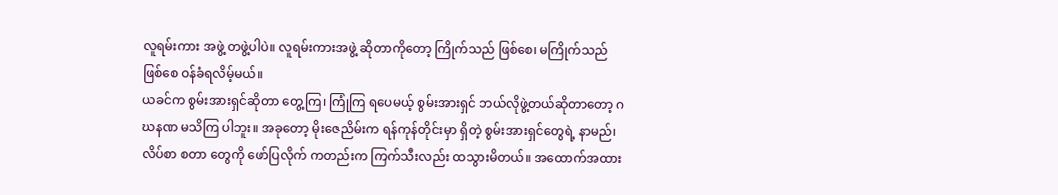လူရမ်းကား အဖွဲ့ တဖွဲ့ပါပဲ။ လူရမ်းကားအဖွဲ့ ဆိုတာကိုတော့ ကြိုက်သည် ဖြစ်စေ၊ မကြိုက်သည် ဖြစ်စေ ဝန်ခံရလိမ့်မယ်။
ယခင်က စွမ်းအားရှင်ဆိုတာ တွေ့ကြ၊ ကြုံကြ ရပေမယ့် စွမ်းအားရှင် ဘယ်လိုဖွဲ့တယ်ဆိုတာတော့ ဂဃနဏ မသိကြ ပါဘူး။ အခုတော့ မိုးဇေညိမ်းက ရန်ကုန်တိုင်းမှာ ရှိတဲ့ စွမ်းအားရှင်တွေရဲ့ နာမည်၊ လိပ်စာ စတာ တွေကို ဖော်ပြလိုက် ကတည်းက ကြက်သီးလည်း ထသွားမိတယ်။ အထောက်အထား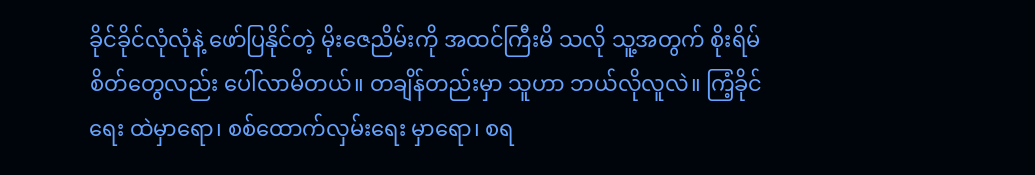ခိုင်ခိုင်လုံလုံနဲ့ ဖော်ပြနိုင်တဲ့ မိုးဇေညိမ်းကို အထင်ကြီးမိ သလို သူ့အတွက် စိုးရိမ်စိတ်တွေလည်း ပေါ်လာမိတယ်။ တချိန်တည်းမှာ သူဟာ ဘယ်လိုလူလဲ။ ကြံ့ခိုင်ရေး ထဲမှာရော၊ စစ်ထောက်လှမ်းရေး မှာရော၊ စရ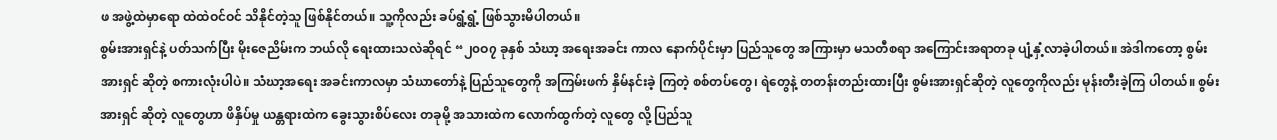ဖ အဖွဲ့ထဲမှာရော ထဲထဲဝင်ဝင် သိနိုင်တဲ့သူ ဖြစ်နိုင်တယ်။ သူ့ကိုလည်း ခပ်ရွံ့ရွံ့ ဖြစ်သွားမိပါတယ်။
စွမ်းအားရှင်နဲ့ ပတ်သက်ပြီး မိုးဇေညိမ်းက ဘယ်လို ရေးထားသလဲဆိုရင် “၂၀ဝ၇ ခုနှစ် သံဃာ့ အရေးအခင်း ကာလ နောက်ပိုင်းမှာ ပြည်သူတွေ အကြားမှာ မသတီစရာ အကြောင်းအရာတခု ပျံ့နှံ့လာခဲ့ပါတယ်။ အဲဒါကတော့ စွမ်းအားရှင် ဆိုတဲ့ စကားလုံးပါပဲ။ သံဃာ့အရေး အခင်းကာလမှာ သံဃာတော်နဲ့ ပြည်သူတွေကို အကြမ်းဖက် နှိမ်နင်းခဲ့ ကြတဲ့ စစ်တပ်တွေ၊ ရဲတွေနဲ့ တတန်းတည်းထားပြီး စွမ်းအားရှင်ဆိုတဲ့ လူတွေကိုလည်း မုန်းတီးခဲ့ကြ ပါတယ်။ စွမ်းအားရှင် ဆိုတဲ့ လူတွေဟာ ဖိနှိပ်မှု ယန္တရားထဲက ခွေးသွားစိပ်လေး တခုမို့ အသားထဲက လောက်ထွက်တဲ့ လူတွေ လို့ ပြည်သူ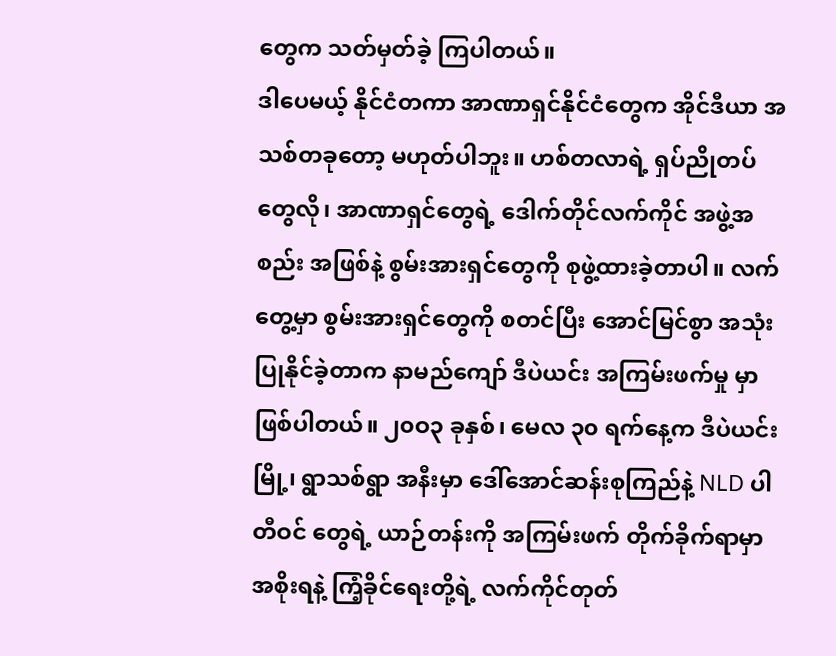တွေက သတ်မှတ်ခဲ့ ကြပါတယ်။
ဒါပေမယ့် နိုင်ငံတကာ အာဏာရှင်နိုင်ငံတွေက အိုင်ဒီယာ အသစ်တခုတော့ မဟုတ်ပါဘူး။ ဟစ်တလာရဲ့ ရှပ်ညိုတပ် တွေလို၊ အာဏာရှင်တွေရဲ့ ဒေါက်တိုင်လက်ကိုင် အဖွဲ့အစည်း အဖြစ်နဲ့ စွမ်းအားရှင်တွေကို စုဖွဲ့ထားခဲ့တာပါ။ လက်တွေ့မှာ စွမ်းအားရှင်တွေကို စတင်ပြီး အောင်မြင်စွာ အသုံးပြုနိုင်ခဲ့တာက နာမည်ကျော် ဒီပဲယင်း အကြမ်းဖက်မှု မှာ ဖြစ်ပါတယ်။ ၂၀ဝ၃ ခုနှစ်၊ မေလ ၃၀ ရက်နေ့က ဒီပဲယင်းမြို့၊ ရွာသစ်ရွာ အနီးမှာ ဒေါ်အောင်ဆန်းစုကြည်နဲ့ NLD ပါတီဝင် တွေရဲ့ ယာဉ်တန်းကို အကြမ်းဖက် တိုက်ခိုက်ရာမှာ အစိုးရနဲ့ ကြံ့ခိုင်ရေးတို့ရဲ့ လက်ကိုင်တုတ်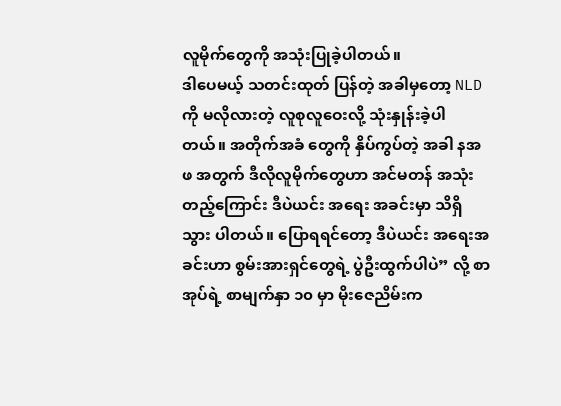လူမိုက်တွေကို အသုံးပြုခဲ့ပါတယ်။
ဒါပေမယ့် သတင်းထုတ် ပြန်တဲ့ အခါမှတော့ NLD ကို မလိုလားတဲ့ လူစုလူဝေးလို့ သုံးနှုန်းခဲ့ပါတယ်။ အတိုက်အခံ တွေကို နှိပ်ကွပ်တဲ့ အခါ နအဖ အတွက် ဒီလိုလူမိုက်တွေဟာ အင်မတန် အသုံးတည့်ကြောင်း ဒီပဲယင်း အရေး အခင်းမှာ သိရှိသွား ပါတယ်။ ပြောရရင်တော့ ဒီပဲယင်း အရေးအခင်းဟာ စွမ်းအားရှင်တွေရဲ့ ပွဲဦးထွက်ပါပဲ” လို့ စာအုပ်ရဲ့ စာမျက်နှာ ၁၀ မှာ မိုးဇေညိမ်းက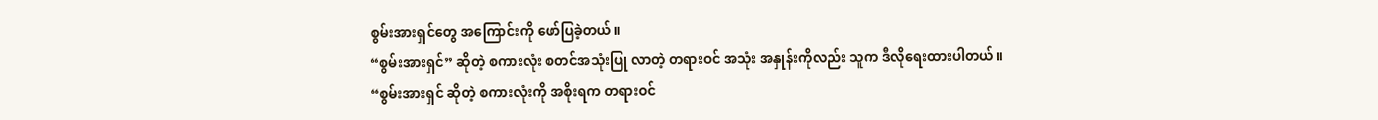စွမ်းအားရှင်တွေ အကြောင်းကို ဖော်ပြခဲ့တယ်။
“စွမ်းအားရှင်” ဆိုတဲ့ စကားလုံး စတင်အသုံးပြု လာတဲ့ တရားဝင် အသုံး အနှုန်းကိုလည်း သူက ဒီလိုရေးထားပါတယ်။
“စွမ်းအားရှင် ဆိုတဲ့ စကားလုံးကို အစိုးရက တရားဝင်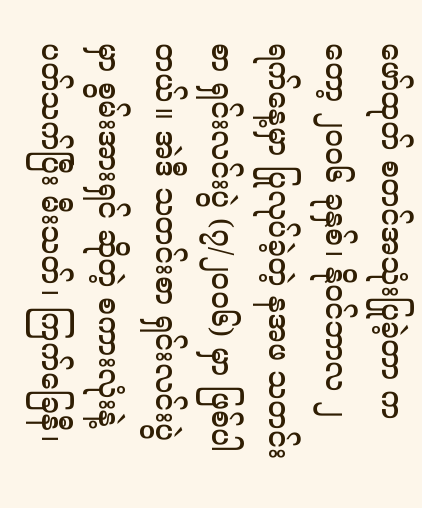ဖော်ထုတ် စတင်အသုံးပြုခဲ့တာ ကတော့ ၂၀ဝ၆ ခုနှစ်၊ နိုဝင်ဘာလ ၂ ရက်နေ့မှာ ပြုလုပ်ခဲ့တဲ့ နအဖ သတင်းစာ ရှင်းလင်းပွဲ (၇/၂၀ဝ၆) မှာ ဖြစ်ပါတယ်။ အဲဒီ သတင်းစာ ရှင်းလင်းပွဲမှာ စွမ်းအားရှင် ဆိုတဲ့ စကားလုံးနဲ့ပတ်သက်ပြီး မီးသတ်၊ ကြက်ခြေနီ၊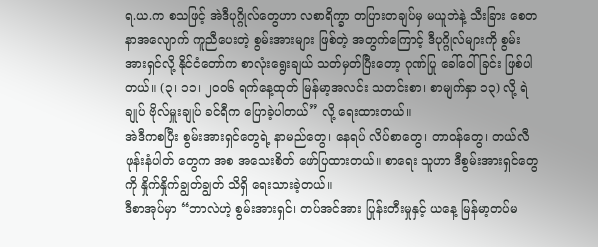ရ.ယ.က စသဖြင့် အဲဒီပုဂ္ဂိုလ်တွေဟာ လစာရိက္ခာ တပြားတချပ်မှ မယူဘဲနဲ့ သီးခြား စေတနာအလျောက် ကူညီပေးတဲ့ စွမ်းအားများ ဖြစ်တဲ့ အတွက်ကြောင့် ဒီပုဂ္ဂိုလ်များကို စွမ်းအားရှင်လို့ နိုင်ငံတော်က စာလုံးရွေးချယ် သတ်မှတ်ပြီးတော့ ဂုဏ်ပြု ခေါ်ဝေါ်ခြင်း ဖြစ်ပါတယ်။ (၃၊ ၁၁၊ ၂၀ဝ၆ ရက်နေ့ထုတ် မြန်မာ့အလင်း သတင်းစာ၊ စာမျက်နှာ ၁၃) လို့ ရဲချုပ် ဗိုလ်မှူးချုပ် ခင်ရီက ပြောခဲ့ပါတယ်” လို့ ရေးထားတယ်။
အဲဒီကစပြီး စွမ်းအားရှင်တွေရဲ့ နာမည်တွေ၊ နေရပ် လိပ်စာတွေ၊ တာဝန်တွေ၊ တယ်လီဖုန်းနံပါတ် တွေက အစ အသေးစိတ် ဖော်ပြထားတယ်။ စာရေး သူဟာ ဒီစွမ်းအားရှင်တွေကို နှိုက်နှိုက်ချွတ်ချွတ် သိရှိ ရေးသားခဲ့တယ်။
ဒီစာအုပ်မှာ “ဘာလဲဟဲ့ စွမ်းအားရှင်၊ တပ်အင်အား ပြုန်းတီးမှုနှင့် ယနေ့ မြန်မာ့တပ်မ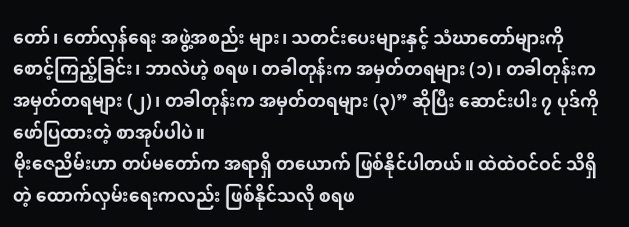တော်၊ တော်လှန်ရေး အဖွဲ့အစည်း များ၊ သတင်းပေးများနှင့် သံဃာတော်များကို စောင့်ကြည့်ခြင်း၊ ဘာလဲဟဲ့ စရဖ၊ တခါတုန်းက အမှတ်တရများ (၁)၊ တခါတုန်းက အမှတ်တရများ (၂)၊ တခါတုန်းက အမှတ်တရများ (၃)” ဆိုပြီး ဆောင်းပါး ၇ ပုဒ်ကို ဖော်ပြထားတဲ့ စာအုပ်ပါပဲ။
မိုးဇေညိမ်းဟာ တပ်မတော်က အရာရှိ တယောက် ဖြစ်နိုင်ပါတယ်။ ထဲထဲဝင်ဝင် သိရှိတဲ့ ထောက်လှမ်းရေးကလည်း ဖြစ်နိုင်သလို စရဖ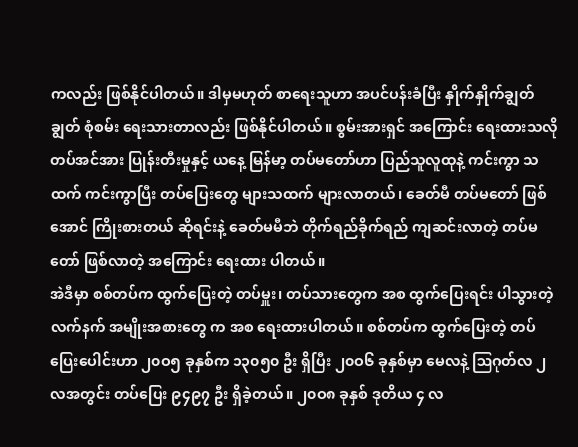ကလည်း ဖြစ်နိုင်ပါတယ်။ ဒါမှမဟုတ် စာရေးသူဟာ အပင်ပန်းခံပြီး နှိုက်နှိုက်ချွတ်ချွတ် စုံစမ်း ရေးသားတာလည်း ဖြစ်နိုင်ပါတယ်။ စွမ်းအားရှင် အကြောင်း ရေးထားသလို တပ်အင်အား ပြုန်းတီးမှုနှင့် ယနေ့ မြန်မာ့ တပ်မတော်ဟာ ပြည်သူလူထုနဲ့ ကင်းကွာ သထက် ကင်းကွာပြီး တပ်ပြေးတွေ များသထက် များလာတယ်၊ ခေတ်မီ တပ်မတော် ဖြစ်အောင် ကြိုးစားတယ် ဆိုရင်းနဲ့ ခေတ်မမီဘဲ တိုက်ရည်ခိုက်ရည် ကျဆင်းလာတဲ့ တပ်မတော် ဖြစ်လာတဲ့ အကြောင်း ရေးထား ပါတယ်။
အဲဒီမှာ စစ်တပ်က ထွက်ပြေးတဲ့ တပ်မှူး၊ တပ်သားတွေက အစ ထွက်ပြေးရင်း ပါသွားတဲ့ လက်နက် အမျိုးအစားတွေ က အစ ရေးထားပါတယ်။ စစ်တပ်က ထွက်ပြေးတဲ့ တပ်ပြေးပေါင်းဟာ ၂၀ဝ၅ ခုနှစ်က ၁၃၀၅၀ ဦး ရှိပြီး ၂၀ဝ၆ ခုနှစ်မှာ မေလနဲ့ ဩဂုတ်လ ၂ လအတွင်း တပ်ပြေး ၉၄၉၇ ဦး ရှိခဲ့တယ်။ ၂၀ဝ၈ ခုနှစ် ဒုတိယ ၄ လ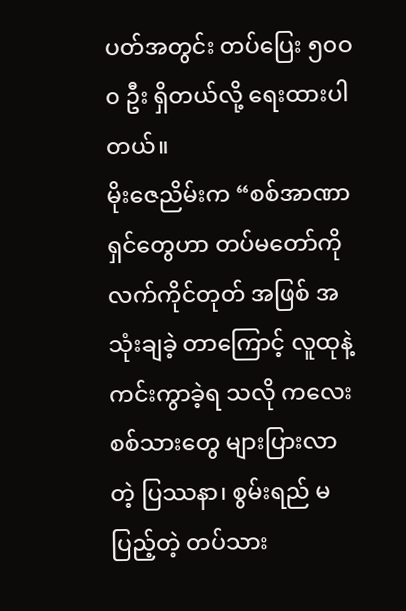ပတ်အတွင်း တပ်ပြေး ၅၀ဝ၀ ဦး ရှိတယ်လို့ ရေးထားပါတယ်။
မိုးဇေညိမ်းက “စစ်အာဏာရှင်တွေဟာ တပ်မတော်ကို လက်ကိုင်တုတ် အဖြစ် အသုံးချခဲ့ တာကြောင့် လူထုနဲ့ ကင်းကွာခဲ့ရ သလို ကလေးစစ်သားတွေ များပြားလာတဲ့ ပြဿနာ၊ စွမ်းရည် မပြည့်တဲ့ တပ်သား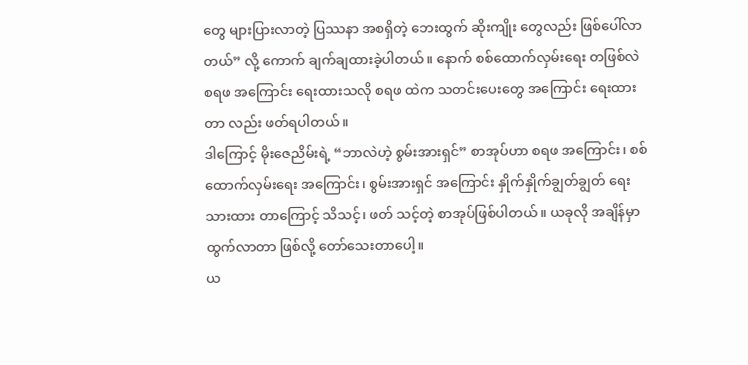တွေ များပြားလာတဲ့ ပြဿနာ အစရှိတဲ့ ဘေးထွက် ဆိုးကျိုး တွေလည်း ဖြစ်ပေါ်လာတယ်” လို့ ကောက် ချက်ချထားခဲ့ပါတယ်။ နောက် စစ်ထောက်လှမ်းရေး တဖြစ်လဲ စရဖ အကြောင်း ရေးထားသလို စရဖ ထဲက သတင်းပေးတွေ အကြောင်း ရေးထားတာ လည်း ဖတ်ရပါတယ်။
ဒါကြောင့် မိုးဇေညိမ်းရဲ့ “ဘာလဲဟဲ့ စွမ်းအားရှင်” စာအုပ်ဟာ စရဖ အကြောင်း၊ စစ်ထောက်လှမ်းရေး အကြောင်း၊ စွမ်းအားရှင် အကြောင်း နှိုက်နှိုက်ချွတ်ချွတ် ရေးသားထား တာကြောင့် သိသင့်၊ ဖတ် သင့်တဲ့ စာအုပ်ဖြစ်ပါတယ်။ ယခုလို အချိန်မှာ ထွက်လာတာ ဖြစ်လို့ တော်သေးတာပေါ့။
ယ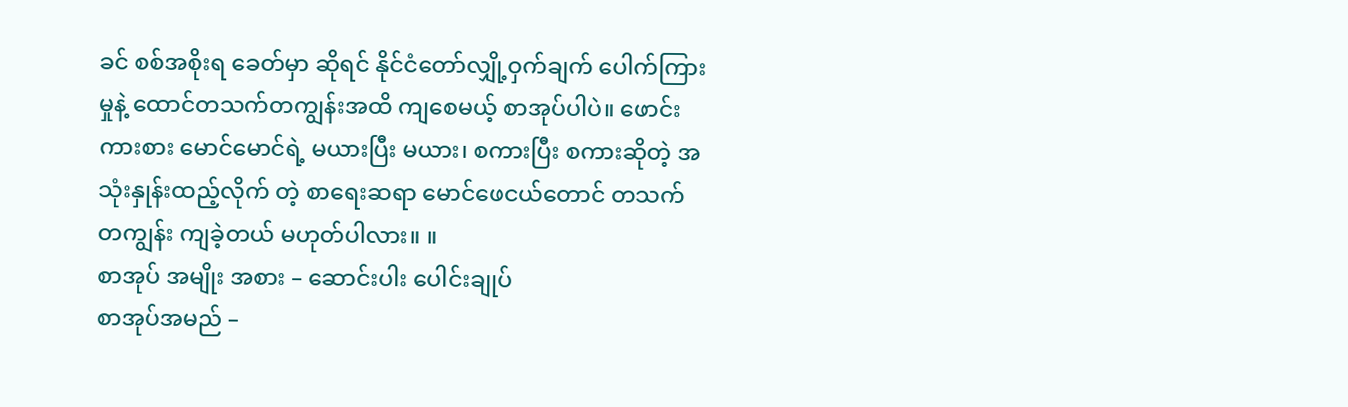ခင် စစ်အစိုးရ ခေတ်မှာ ဆိုရင် နိုင်ငံတော်လျှို့ဝှက်ချက် ပေါက်ကြား မှုနဲ့ ထောင်တသက်တကျွန်းအထိ ကျစေမယ့် စာအုပ်ပါပဲ။ ဖောင်းကားစား မောင်မောင်ရဲ့ မယားပြီး မယား၊ စကားပြီး စကားဆိုတဲ့ အသုံးနှုန်းထည့်လိုက် တဲ့ စာရေးဆရာ မောင်ဖေငယ်တောင် တသက်တကျွန်း ကျခဲ့တယ် မဟုတ်ပါလား။ ။
စာအုပ် အမျိုး အစား – ဆောင်းပါး ပေါင်းချုပ်
စာအုပ်အမည် –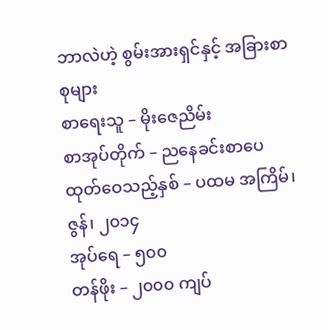ဘာလဲဟဲ့ စွမ်းအားရှင်နှင့် အခြားစာစုများ
စာရေးသူ – မိုးဇေညိမ်း
စာအုပ်တိုက် – ညနေခင်းစာပေ
ထုတ်ဝေသည့်နှစ် – ပထမ အကြိမ်၊ ဇွန်၊ ၂၀၁၄
အုပ်ရေ – ၅၀၀
တန်ဖိုး – ၂၀၀၀ ကျပ်